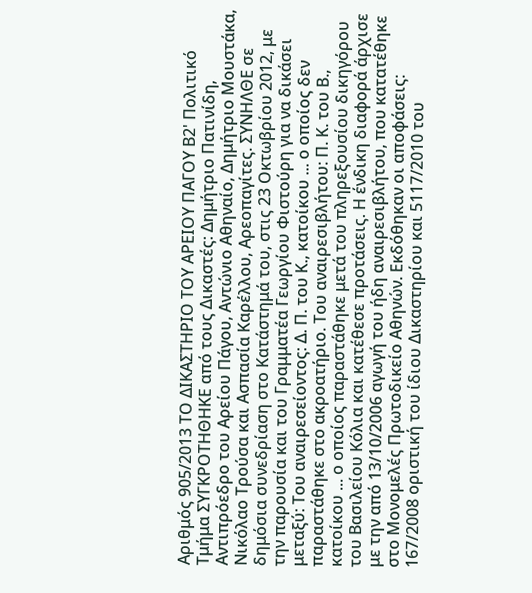Αριθμός 905/2013 ΤΟ ΔΙΚΑΣΤΗΡΙΟ ΤΟΥ ΑΡΕΙΟΥ ΠΑΓΟΥ Β2' Πολιτικό Τμήμα ΣΥΓΚΡΟΤΗΘΗΚΕ από τους Δικαστές: Δημήτριο Πατινίδη, Αντιπρόεδρο του Αρείου Πάγου, Αντώνιο Αθηναίο, Δημήτριο Μουστάκα, Νικόλαο Τρούσα και Ασπασία Καρέλλου, Αρεοπαγίτες. ΣΥΝΗΛΘΕ σε δημόσια συνεδρίαση στο Κατάστημά του, στις 23 Οκτωβρίου 2012, με την παρουσία και του Γραμματέα Γεωργίου Φιστούρη για να δικάσει μεταξύ: Του αναιρεσείοντος: Δ. Π. του Κ., κατοίκου ... ο οποίος δεν παραστάθηκε στο ακροατήριο. Του αναιρεσιβλήτου: Π. Κ. του Β., κατοίκου ... ο οποίος παραστάθηκε μετά του πληρεξουσίου δικηγόρου του Βασιλείου Κόλια και κατέθεσε προτάσεις. Η ένδικη διαφορά άρχισε με την από 13/10/2006 αγωγή του ήδη αναιρεσιβλήτου, που κατατέθηκε στο Μονομελές Πρωτοδικείο Αθηνών. Εκδόθηκαν οι αποφάσεις: 167/2008 οριστική του ίδιου Δικαστηρίου και 5117/2010 του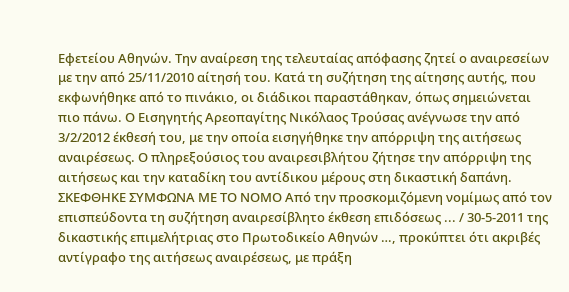Εφετείου Αθηνών. Την αναίρεση της τελευταίας απόφασης ζητεί ο αναιρεσείων με την από 25/11/2010 αίτησή του. Κατά τη συζήτηση της αίτησης αυτής, που εκφωνήθηκε από το πινάκιο, οι διάδικοι παραστάθηκαν, όπως σημειώνεται πιο πάνω. Ο Εισηγητής Αρεοπαγίτης Νικόλαος Τρούσας ανέγνωσε την από 3/2/2012 έκθεσή του, με την οποία εισηγήθηκε την απόρριψη της αιτήσεως αναιρέσεως. Ο πληρεξούσιος του αναιρεσιβλήτου ζήτησε την απόρριψη της αιτήσεως και την καταδίκη του αντίδικου μέρους στη δικαστική δαπάνη. ΣΚΕΦΘΗΚΕ ΣΥΜΦΩΝΑ ΜΕ ΤΟ ΝΟΜΟ Από την προσκομιζόμενη νομίμως από τον επισπεύδοντα τη συζήτηση αναιρεσίβλητο έκθεση επιδόσεως ... / 30-5-2011 της δικαστικής επιμελήτριας στο Πρωτοδικείο Αθηνών …, προκύπτει ότι ακριβές αντίγραφο της αιτήσεως αναιρέσεως, με πράξη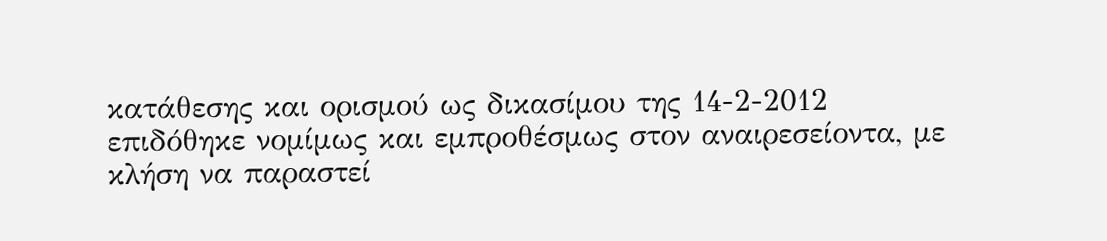κατάθεσης και ορισμού ως δικασίμου της 14-2-2012 επιδόθηκε νομίμως και εμπροθέσμως στον αναιρεσείοντα, με κλήση να παραστεί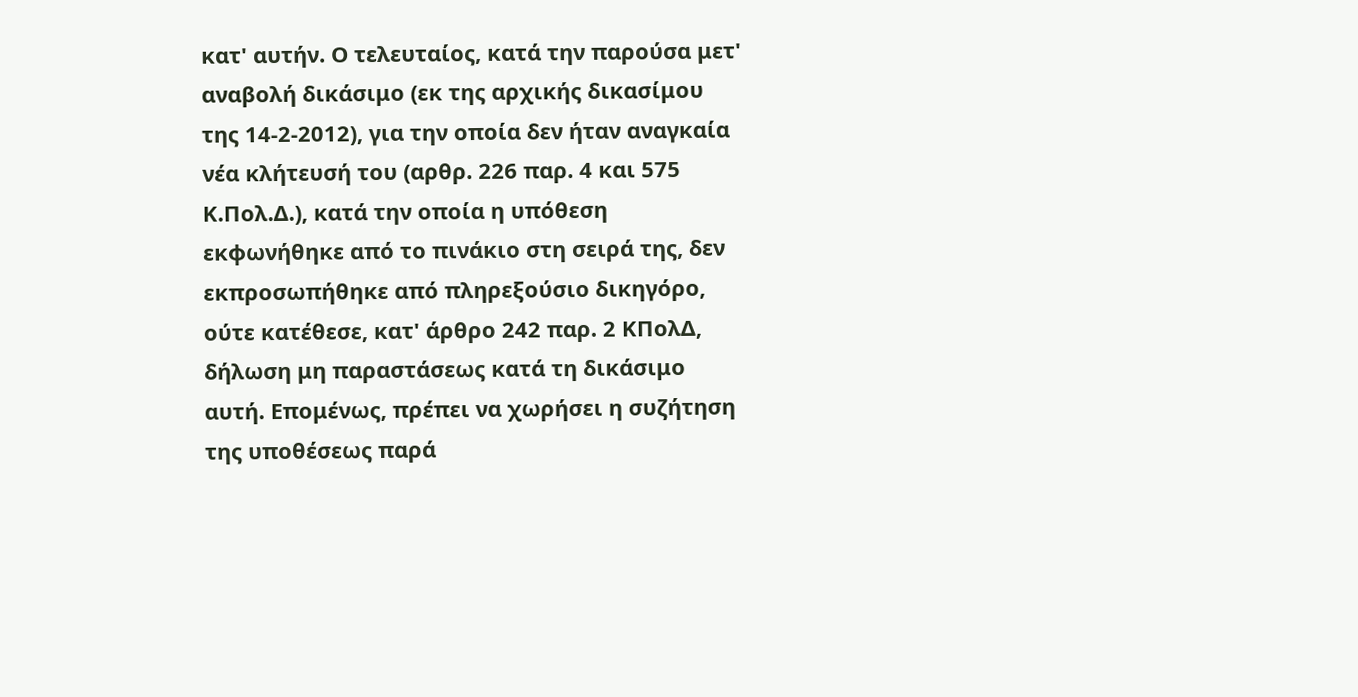κατ' αυτήν. Ο τελευταίος, κατά την παρούσα μετ' αναβολή δικάσιμο (εκ της αρχικής δικασίμου της 14-2-2012), για την οποία δεν ήταν αναγκαία νέα κλήτευσή του (αρθρ. 226 παρ. 4 και 575 Κ.Πολ.Δ.), κατά την οποία η υπόθεση εκφωνήθηκε από το πινάκιο στη σειρά της, δεν εκπροσωπήθηκε από πληρεξούσιο δικηγόρο, ούτε κατέθεσε, κατ' άρθρο 242 παρ. 2 ΚΠολΔ, δήλωση μη παραστάσεως κατά τη δικάσιμο αυτή. Επομένως, πρέπει να χωρήσει η συζήτηση της υποθέσεως παρά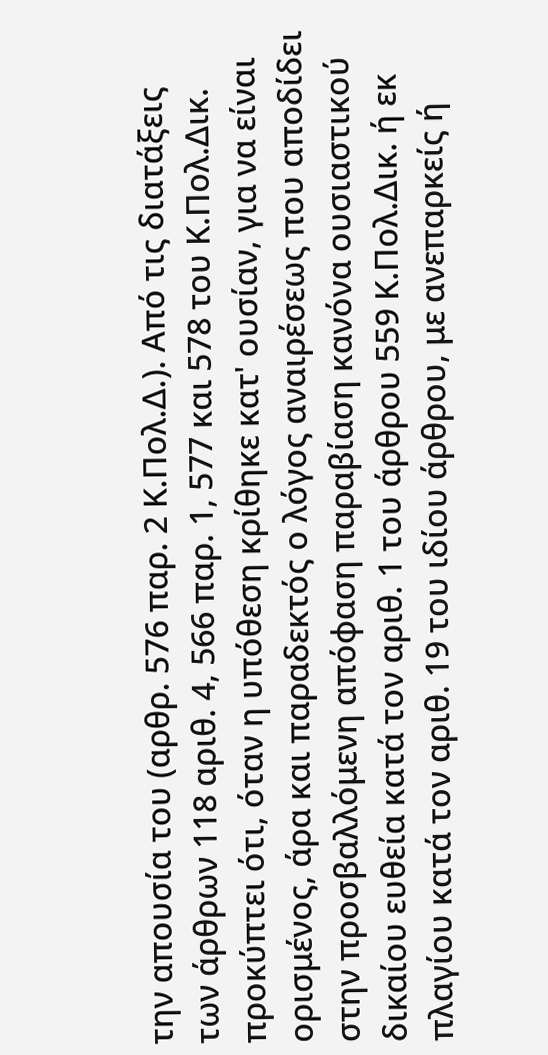την απουσία του (αρθρ. 576 παρ. 2 Κ.Πολ.Δ.). Από τις διατάξεις των άρθρων 118 αριθ. 4, 566 παρ. 1, 577 και 578 του Κ.Πολ.Δικ. προκύπτει ότι, όταν η υπόθεση κρίθηκε κατ' ουσίαν, για να είναι ορισμένος, άρα και παραδεκτός ο λόγος αναιρέσεως που αποδίδει στην προσβαλλόμενη απόφαση παραβίαση κανόνα ουσιαστικού δικαίου ευθεία κατά τον αριθ. 1 του άρθρου 559 Κ.Πολ.Δικ. ή εκ πλαγίου κατά τον αριθ. 19 του ιδίου άρθρου, με ανεπαρκείς ή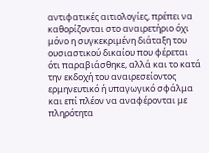αντιφατικές αιτιολογίες, πρέπει να καθορίζονται στο αναιρετήριο όχι μόνο η συγκεκριμένη διάταξη του ουσιαστικού δικαίου που φέρεται ότι παραβιάσθηκε, αλλά και το κατά την εκδοχή του αναιρεσείοντος ερμηνευτικό ή υπαγωγικό σφάλμα και επί πλέον να αναφέρονται με πληρότητα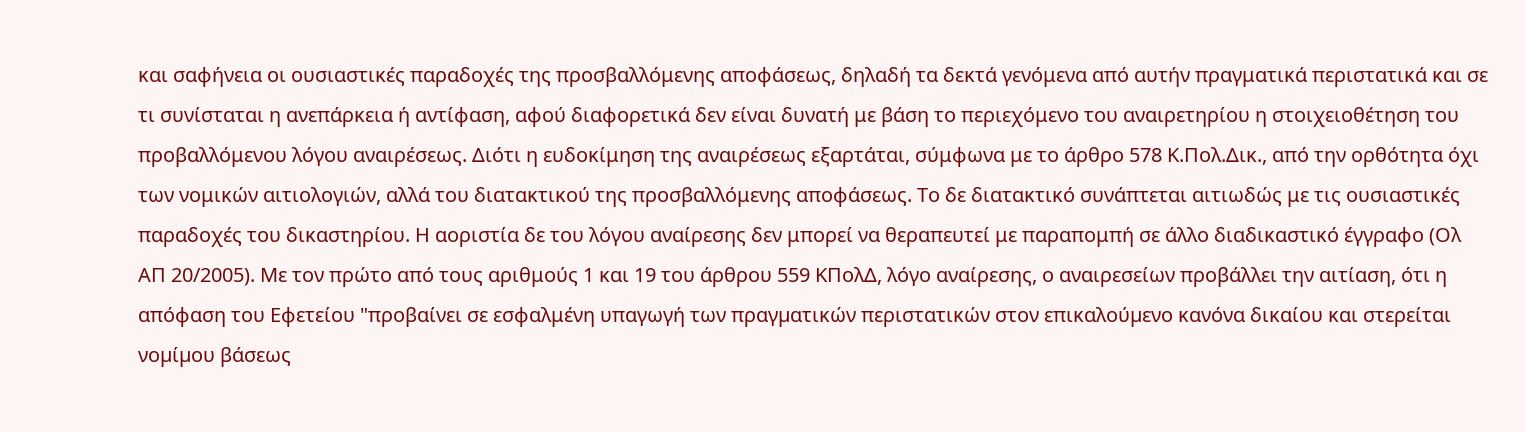και σαφήνεια οι ουσιαστικές παραδοχές της προσβαλλόμενης αποφάσεως, δηλαδή τα δεκτά γενόμενα από αυτήν πραγματικά περιστατικά και σε τι συνίσταται η ανεπάρκεια ή αντίφαση, αφού διαφορετικά δεν είναι δυνατή με βάση το περιεχόμενο του αναιρετηρίου η στοιχειοθέτηση του προβαλλόμενου λόγου αναιρέσεως. Διότι η ευδοκίμηση της αναιρέσεως εξαρτάται, σύμφωνα με το άρθρο 578 Κ.Πολ.Δικ., από την ορθότητα όχι των νομικών αιτιολογιών, αλλά του διατακτικού της προσβαλλόμενης αποφάσεως. Το δε διατακτικό συνάπτεται αιτιωδώς με τις ουσιαστικές παραδοχές του δικαστηρίου. Η αοριστία δε του λόγου αναίρεσης δεν μπορεί να θεραπευτεί με παραπομπή σε άλλο διαδικαστικό έγγραφο (Ολ ΑΠ 20/2005). Με τον πρώτο από τους αριθμούς 1 και 19 του άρθρου 559 ΚΠολΔ, λόγο αναίρεσης, ο αναιρεσείων προβάλλει την αιτίαση, ότι η απόφαση του Εφετείου "προβαίνει σε εσφαλμένη υπαγωγή των πραγµατικών περιστατικών στον επικαλούµενο κανόνα δικαίου και στερείται νοµίµου βάσεως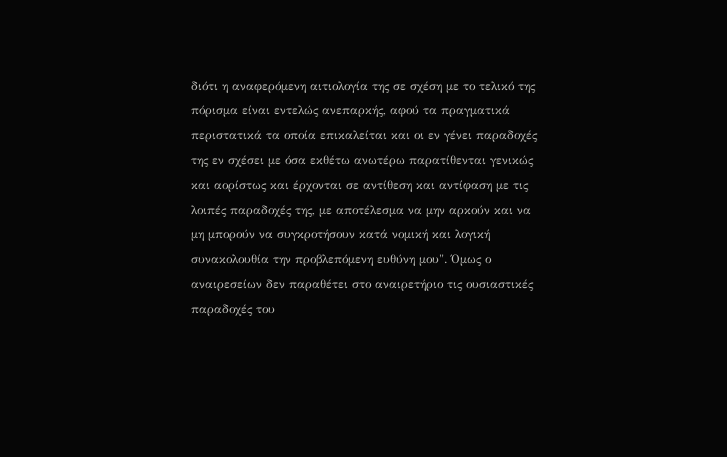διότι η αναφερόµενη αιτιολογία της σε σχέση µε το τελικό της πόρισµα είναι εντελώς ανεπαρκής, αφού τα πραγµατικά περιστατικά τα οποία επικαλείται και οι εν γένει παραδοχές της εν σχέσει µε όσα εκθέτω ανωτέρω παρατίθενται γενικώς και αορίστως και έρχονται σε αντίθεση και αντίφαση µε τις λοιπές παραδοχές της, µε αποτέλεσµα να µην αρκούν και να µη µπορούν να συγκροτήσουν κατά νοµική και λογική συνακολουθία την προβλεπόµενη ευθύνη µου". Όμως ο αναιρεσείων δεν παραθέτει στο αναιρετήριο τις ουσιαστικές παραδοχές του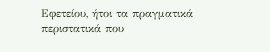Εφετείου, ήτοι τα πραγματικά περιστατικά που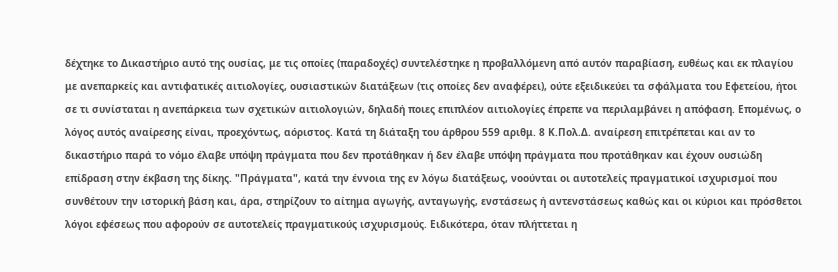δέχτηκε το Δικαστήριο αυτό της ουσίας, με τις οποίες (παραδοχές) συντελέστηκε η προβαλλόμενη από αυτόν παραβίαση, ευθέως και εκ πλαγίου με ανεπαρκείς και αντιφατικές αιτιολογίες, ουσιαστικών διατάξεων (τις οποίες δεν αναφέρει), ούτε εξειδικεύει τα σφάλματα του Εφετείου, ήτοι σε τι συνίσταται η ανεπάρκεια των σχετικών αιτιολογιών, δηλαδή ποιες επιπλέον αιτιολογίες έπρεπε να περιλαμβάνει η απόφαση. Επομένως, ο λόγος αυτός αναίρεσης είναι, προεχόντως, αόριστος. Κατά τη διάταξη του άρθρου 559 αριθμ. 8 Κ.Πολ.Δ. αναίρεση επιτρέπεται και αν το δικαστήριο παρά το νόμο έλαβε υπόψη πράγματα που δεν προτάθηκαν ή δεν έλαβε υπόψη πράγματα που προτάθηκαν και έχουν ουσιώδη επίδραση στην έκβαση της δίκης. "Πράγματα", κατά την έννοια της εν λόγω διατάξεως, νοούνται οι αυτοτελείς πραγματικοί ισχυρισμοί που συνθέτουν την ιστορική βάση και, άρα, στηρίζουν το αίτημα αγωγής, ανταγωγής, ενστάσεως ή αντενστάσεως καθώς και οι κύριοι και πρόσθετοι λόγοι εφέσεως που αφορούν σε αυτοτελείς πραγματικούς ισχυρισμούς. Ειδικότερα, όταν πλήττεται η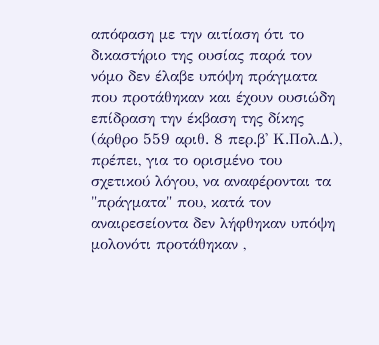απόφαση με την αιτίαση ότι το δικαστήριο της ουσίας παρά τον νόμο δεν έλαβε υπόψη πράγματα που προτάθηκαν και έχουν ουσιώδη επίδραση την έκβαση της δίκης (άρθρο 559 αριθ. 8 περ.β' Κ.Πολ.Δ.), πρέπει, για το ορισμένο του σχετικού λόγου, να αναφέρονται τα "πράγματα" που, κατά τον αναιρεσείοντα δεν λήφθηκαν υπόψη μολονότι προτάθηκαν ,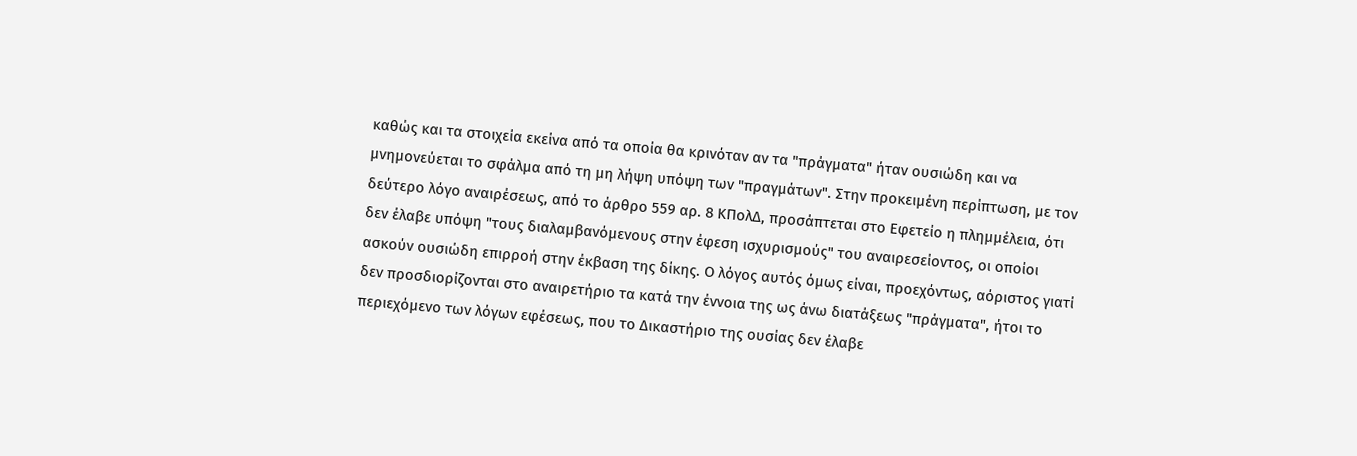καθώς και τα στοιχεία εκείνα από τα οποία θα κρινόταν αν τα "πράγματα" ήταν ουσιώδη και να μνημονεύεται το σφάλμα από τη μη λήψη υπόψη των "πραγμάτων". Στην προκειμένη περίπτωση, με τον δεύτερο λόγο αναιρέσεως, από το άρθρο 559 αρ. 8 ΚΠολΔ, προσάπτεται στο Εφετείο η πλημμέλεια, ότι δεν έλαβε υπόψη "τους διαλαμβανόμενους στην έφεση ισχυρισμούς" του αναιρεσείοντος, οι οποίοι ασκούν ουσιώδη επιρροή στην έκβαση της δίκης. Ο λόγος αυτός όμως είναι, προεχόντως, αόριστος γιατί δεν προσδιορίζονται στο αναιρετήριο τα κατά την έννοια της ως άνω διατάξεως "πράγματα", ήτοι το περιεχόμενο των λόγων εφέσεως, που το Δικαστήριο της ουσίας δεν έλαβε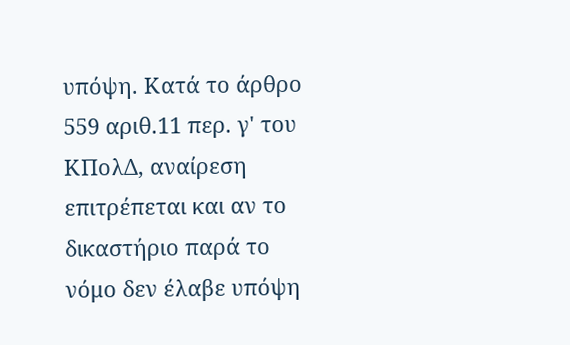υπόψη. Κατά το άρθρο 559 αριθ.11 περ. γ' του ΚΠολΔ, αναίρεση επιτρέπεται και αν το δικαστήριο παρά το νόμο δεν έλαβε υπόψη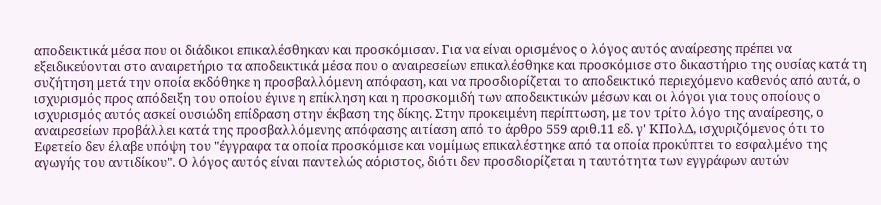αποδεικτικά μέσα που οι διάδικοι επικαλέσθηκαν και προσκόμισαν. Για να είναι ορισμένος ο λόγος αυτός αναίρεσης πρέπει να εξειδικεύονται στο αναιρετήριο τα αποδεικτικά μέσα που ο αναιρεσείων επικαλέσθηκε και προσκόμισε στο δικαστήριο της ουσίας κατά τη συζήτηση μετά την οποία εκδόθηκε η προσβαλλόμενη απόφαση, και να προσδιορίζεται το αποδεικτικό περιεχόμενο καθενός από αυτά, ο ισχυρισμός προς απόδειξη του οποίου έγινε η επίκληση και η προσκομιδή των αποδεικτικών μέσων και οι λόγοι για τους οποίους ο ισχυρισμός αυτός ασκεί ουσιώδη επίδραση στην έκβαση της δίκης. Στην προκειμένη περίπτωση, με τον τρίτο λόγο της αναίρεσης, ο αναιρεσείων προβάλλει κατά της προσβαλλόμενης απόφασης αιτίαση από το άρθρο 559 αριθ.11 εδ. γ' ΚΠολΔ, ισχυριζόμενος ότι το Εφετείο δεν έλαβε υπόψη του "έγγραφα τα οποία προσκόμισε και νομίμως επικαλέστηκε από τα οποία προκύπτει το εσφαλμένο της αγωγής του αντιδίκου". Ο λόγος αυτός είναι παντελώς αόριστος, διότι δεν προσδιορίζεται η ταυτότητα των εγγράφων αυτών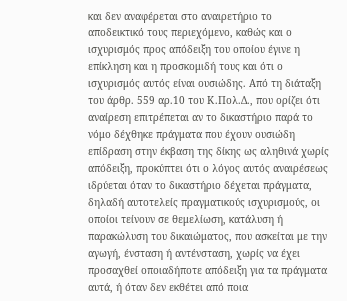και δεν αναφέρεται στο αναιρετήριο το αποδεικτικό τους περιεχόμενο, καθώς και ο ισχυρισμός προς απόδειξη του οποίου έγινε η επίκληση και η προσκομιδή τους και ότι ο ισχυρισμός αυτός είναι ουσιώδης. Από τη διάταξη του άρθρ. 559 αρ.10 του Κ.Πολ.Δ., που ορίζει ότι αναίρεση επιτρέπεται αν το δικαστήριο παρά το νόμο δέχθηκε πράγματα που έχουν ουσιώδη επίδραση στην έκβαση της δίκης ως αληθινά χωρίς απόδειξη, προκύπτει ότι ο λόγος αυτός αναιρέσεως ιδρύεται όταν το δικαστήριο δέχεται πράγματα, δηλαδή αυτοτελείς πραγματικούς ισχυρισμούς, οι οποίοι τείνουν σε θεμελίωση, κατάλυση ή παρακώλυση του δικαιώματος, που ασκείται με την αγωγή, ένσταση ή αντένσταση, χωρίς να έχει προσαχθεί οποιαδήποτε απόδειξη για τα πράγματα αυτά, ή όταν δεν εκθέτει από ποια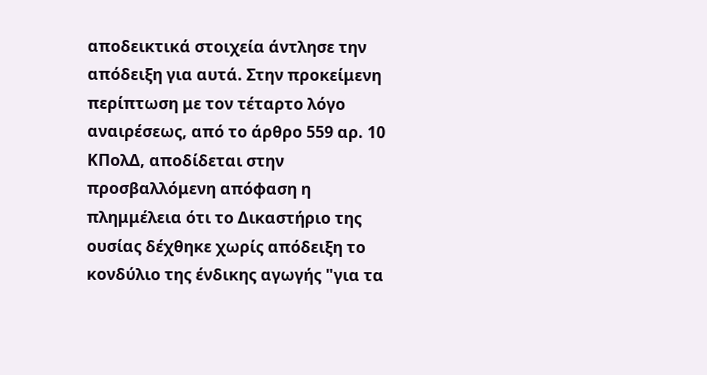αποδεικτικά στοιχεία άντλησε την απόδειξη για αυτά. Στην προκείμενη περίπτωση με τον τέταρτο λόγο αναιρέσεως, από το άρθρο 559 αρ. 10 ΚΠολΔ, αποδίδεται στην προσβαλλόμενη απόφαση η πλημμέλεια ότι το Δικαστήριο της ουσίας δέχθηκε χωρίς απόδειξη το κονδύλιο της ένδικης αγωγής "για τα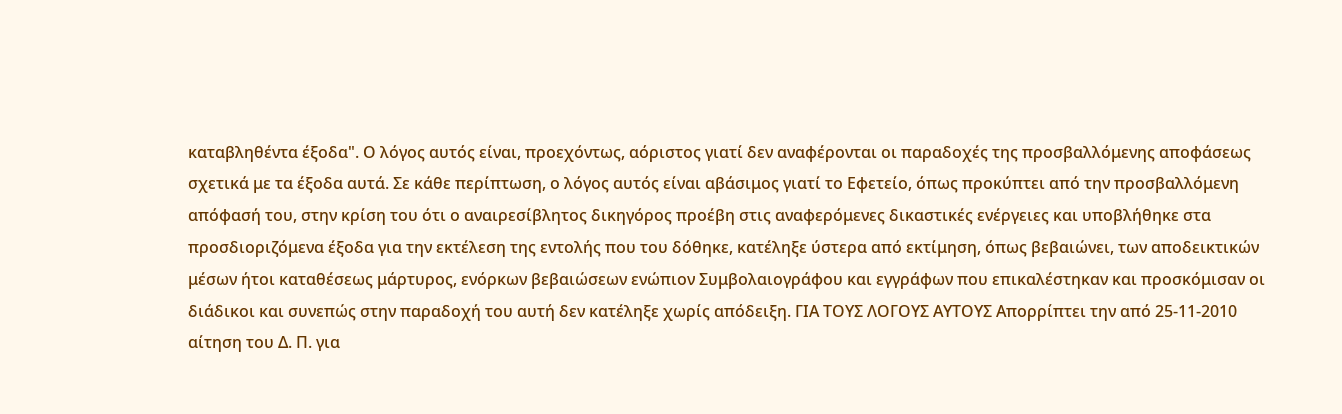καταβληθέντα έξοδα". Ο λόγος αυτός είναι, προεχόντως, αόριστος γιατί δεν αναφέρονται οι παραδοχές της προσβαλλόμενης αποφάσεως σχετικά με τα έξοδα αυτά. Σε κάθε περίπτωση, ο λόγος αυτός είναι αβάσιμος γιατί το Εφετείο, όπως προκύπτει από την προσβαλλόμενη απόφασή του, στην κρίση του ότι ο αναιρεσίβλητος δικηγόρος προέβη στις αναφερόμενες δικαστικές ενέργειες και υποβλήθηκε στα προσδιοριζόμενα έξοδα για την εκτέλεση της εντολής που του δόθηκε, κατέληξε ύστερα από εκτίμηση, όπως βεβαιώνει, των αποδεικτικών μέσων ήτοι καταθέσεως μάρτυρος, ενόρκων βεβαιώσεων ενώπιον Συμβολαιογράφου και εγγράφων που επικαλέστηκαν και προσκόμισαν οι διάδικοι και συνεπώς στην παραδοχή του αυτή δεν κατέληξε χωρίς απόδειξη. ΓΙΑ ΤΟΥΣ ΛΟΓΟΥΣ ΑΥΤΟΥΣ Απορρίπτει την από 25-11-2010 αίτηση του Δ. Π. για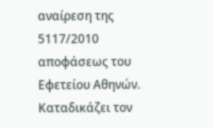αναίρεση της 5117/2010 αποφάσεως του Εφετείου Αθηνών. Καταδικάζει τoν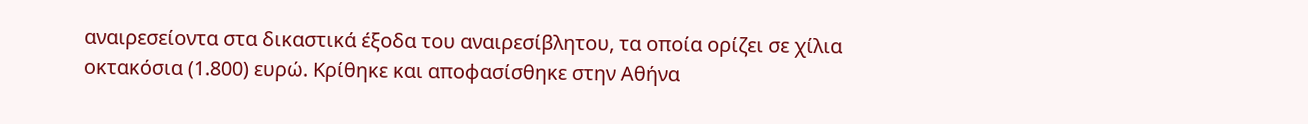αναιρεσείοντα στα δικαστικά έξοδα του αναιρεσίβλητου, τα οποία ορίζει σε χίλια οκτακόσια (1.800) ευρώ. Κρίθηκε και αποφασίσθηκε στην Αθήνα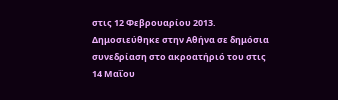στις 12 Φεβρουαρίου 2013. Δημοσιεύθηκε στην Αθήνα σε δημόσια συνεδρίαση στο ακροατήριό του στις 14 Μαΐου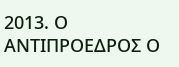2013. Ο ΑΝΤΙΠΡΟΕΔΡΟΣ Ο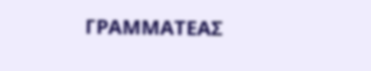ΓΡΑΜΜΑΤΕΑΣ